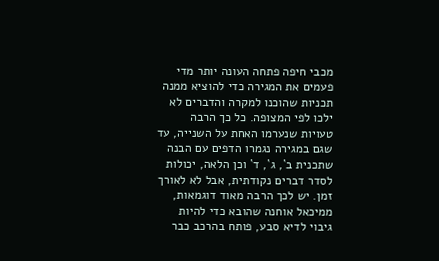מכבי חיפה פתחה העונה יותר מדי פעמים את המגירה כדי להוציא ממנה תכניות שהוכנו למקרה והדברים לא ילכו לפי המצופה. כל כך הרבה טעויות שנערמו האחת על השנייה, עד שגם במגירה נגמרו הדפים עם הבנה שתכנית ב`, ג`, ד` וכן הלאה, יכולות לסדר דברים נקודתית, אבל לא לאורך זמן. יש לכך הרבה מאוד דוגמאות, ממיכאל אוחנה שהובא כדי להיות גיבוי לדיא סבע, פותח בהרכב כבר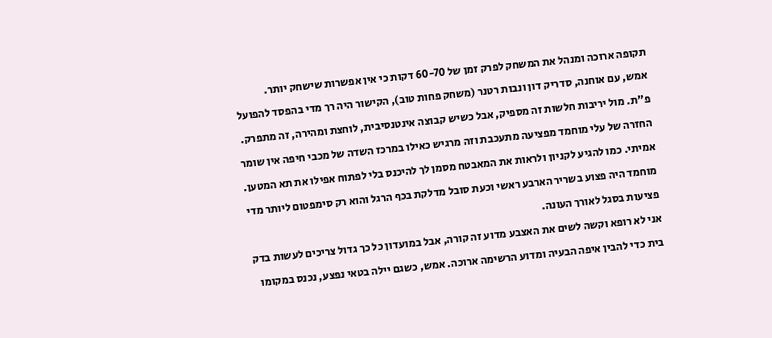תקופה ארוכה ומנהל את המשחק לפרק זמן של 60-70 דקות כי אין אפשרות שישחק יותר.
אמש, עם אוחנה, סדריק דון ונבות רטנר (משחק פחות טוב), הקישור היה רך מדי בהפסד להפועל פ"ת. מול יריבות חלשות זה מספיק, אבל כשיש קבוצה אינטנסיבית, לוחצת ומהירה, זה מתפרק. החזרה של עלי מוחמד מפציעה מתעכבת וזה מרגיש כאילו במרכז השדה של מכבי חיפה אין שומר אמיתי. כמו להגיע לקניון ולראות את המאבטח מסמן לך להיכנס בלי לפתוח אפילו את תא המטען. מוחמד היה פצוע בשריר הארבע ראשי וכעת סובל מדלקת בכף הרגל והוא רק סימפטום ליותר מדי פציעות בסגל לאורך העונה.
אני לא רופא וקשה לשים את האצבע מדוע זה קורה, אבל במועדון כל כך גדול צריכים לעשות בדק בית כדי להבין איפה הבעיה ומדוע הרשימה ארוכה. אמש, כשגם יילה בטאי נפצע, נכנס במקומו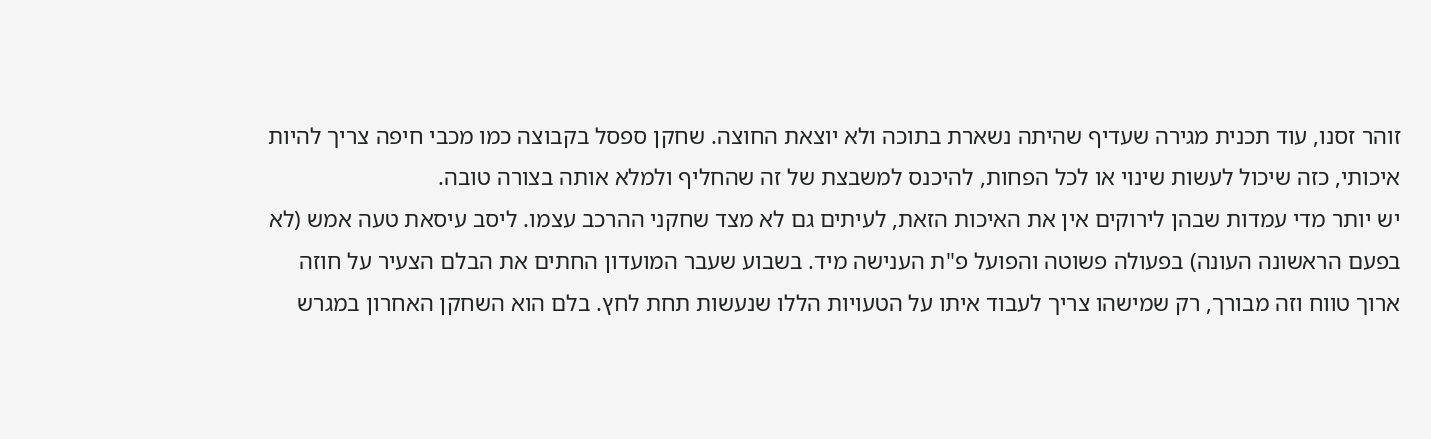זוהר זסנו, עוד תכנית מגירה שעדיף שהיתה נשארת בתוכה ולא יוצאת החוצה. שחקן ספסל בקבוצה כמו מכבי חיפה צריך להיות איכותי, כזה שיכול לעשות שינוי או לכל הפחות, להיכנס למשבצת של זה שהחליף ולמלא אותה בצורה טובה.
יש יותר מדי עמדות שבהן לירוקים אין את האיכות הזאת, לעיתים גם לא מצד שחקני ההרכב עצמו. ליסב עיסאת טעה אמש (לא בפעם הראשונה העונה) בפעולה פשוטה והפועל פ"ת הענישה מיד. בשבוע שעבר המועדון החתים את הבלם הצעיר על חוזה ארוך טווח וזה מבורך, רק שמישהו צריך לעבוד איתו על הטעויות הללו שנעשות תחת לחץ. בלם הוא השחקן האחרון במגרש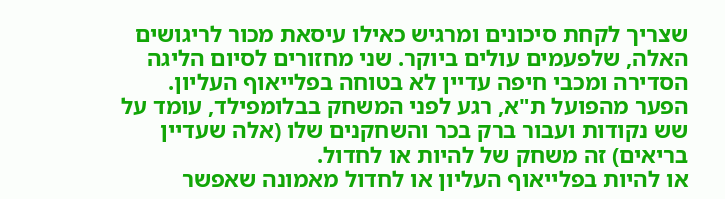שצריך לקחת סיכונים ומרגיש כאילו עיסאת מכור לריגושים האלה, שלפעמים עולים ביוקר. שני מחזורים לסיום הליגה הסדירה ומכבי חיפה עדיין לא בטוחה בפלייאוף העליון. הפער מהפועל ת"א, רגע לפני המשחק בבלומפילד, עומד על שש נקודות ועבור ברק בכר והשחקנים שלו (אלה שעדיין בריאים) זה משחק של להיות או לחדול.
או להיות בפלייאוף העליון או לחדול מאמונה שאפשר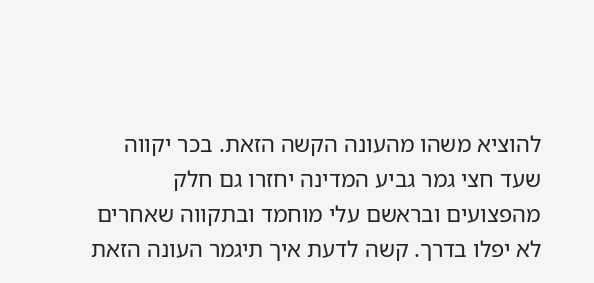להוציא משהו מהעונה הקשה הזאת. בכר יקווה שעד חצי גמר גביע המדינה יחזרו גם חלק מהפצועים ובראשם עלי מוחמד ובתקווה שאחרים לא יפלו בדרך. קשה לדעת איך תיגמר העונה הזאת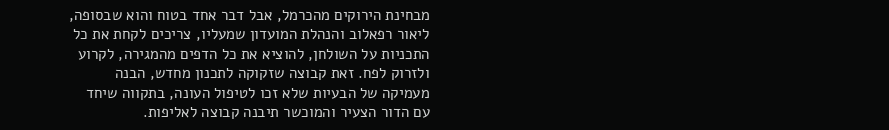מבחינת הירוקים מהכרמל, אבל דבר אחד בטוח והוא שבסופה, ליאור רפאלוב והנהלת המועדון שמעליו, צריכים לקחת את כל התכניות על השולחן, להוציא את כל הדפים מהמגירה, לקרוע ולזרוק לפח. זאת קבוצה שזקוקה לתכנון מחדש, הבנה מעמיקה של הבעיות שלא זכו לטיפול העונה, בתקווה שיחד עם הדור הצעיר והמוכשר תיבנה קבוצה לאליפות.